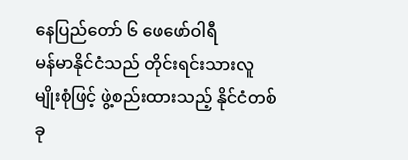နေပြည်တော် ၆ ဖေဖော်ဝါရီ
မန်မာနိုင်ငံသည် တိုင်းရင်းသားလူမျိုးစုံဖြင့် ဖွဲ့စည်းထားသည့် နိုင်ငံတစ်ခု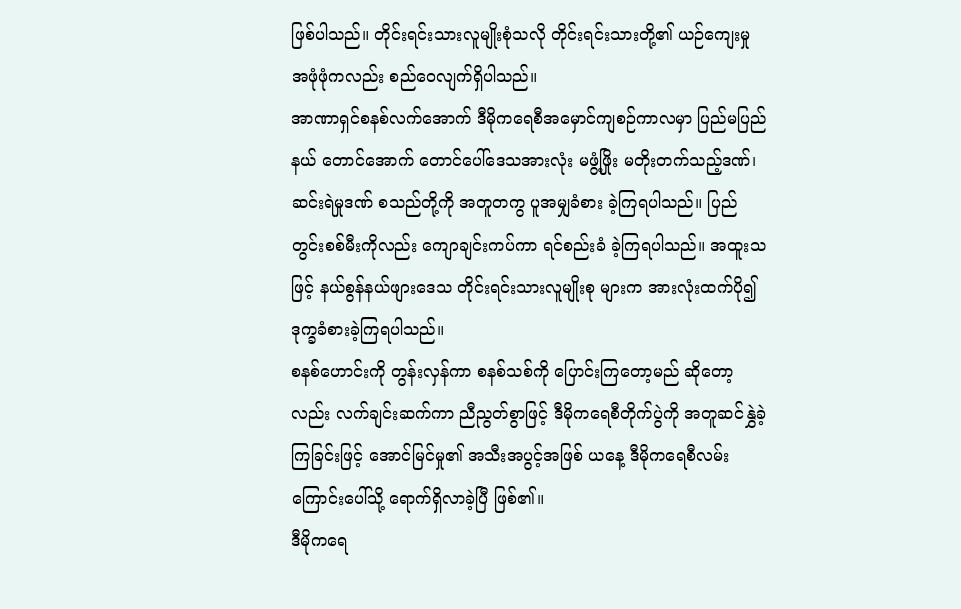ဖြစ်ပါသည်။ တိုင်းရင်းသားလူမျိုးစုံသလို တိုင်းရင်းသားတို့၏ ယဉ်ကျေးမှု အဖုံဖုံကလည်း စည်ဝေလျက်ရှိပါသည်။
အာဏာရှင်စနစ်လက်အောက် ဒီမိုကရေစီအမှောင်ကျစဉ်ကာလမှာ ပြည်မပြည်နယ် တောင်အောက် တောင်ပေါ်ဒေသအားလုံး မဖွံ့ဖြိုး မတိုးတက်သည့်ဒဏ်၊ ဆင်းရဲမှုဒဏ် စသည်တို့ကို အတူတကွ ပူအမျှခံစား ခဲ့ကြရပါသည်။ ပြည်တွင်းစစ်မီးကိုလည်း ကျောချင်းကပ်ကာ ရင်စည်းခံ ခဲ့ကြရပါသည်။ အထူးသဖြင့် နယ်စွန်နယ်ဖျားဒေသ တိုင်းရင်းသားလူမျိုးစု များက အားလုံးထက်ပို၍ ဒုက္ခခံစားခဲ့ကြရပါသည်။
စနစ်ဟောင်းကို တွန်းလှန်ကာ စနစ်သစ်ကို ပြောင်းကြတော့မည် ဆိုတော့လည်း လက်ချင်းဆက်ကာ ညီညွတ်စွာဖြင့် ဒီမိုကရေစီတိုက်ပွဲကို အတူဆင်နွှဲခဲ့ကြခြင်းဖြင့် အောင်မြင်မှု၏ အသီးအပွင့်အဖြစ် ယနေ့ ဒီမိုကရေစီလမ်းကြောင်းပေါ်သို့ ရောက်ရှိလာခဲ့ပြီ ဖြစ်၏။
ဒီမိုကရေ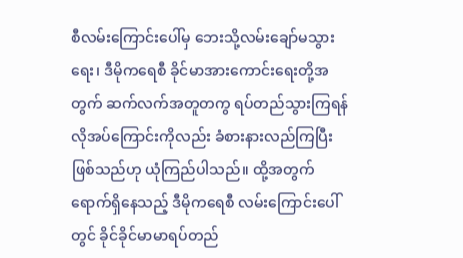စီလမ်းကြောင်းပေါ်မှ ဘေးသို့လမ်းချော်မသွားရေး၊ ဒီမိုကရေစီ ခိုင်မာအားကောင်းရေးတို့အတွက် ဆက်လက်အတူတကွ ရပ်တည်သွားကြရန် လိုအပ်ကြောင်းကိုလည်း ခံစားနားလည်ကြပြီး ဖြစ်သည်ဟု ယုံကြည်ပါသည်။ ထို့အတွက် ရောက်ရှိနေသည့် ဒီမိုကရေစီ လမ်းကြောင်းပေါ်တွင် ခိုင်ခိုင်မာမာရပ်တည်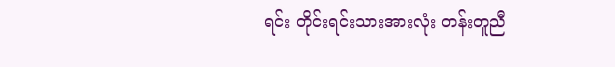ရင်း တိုင်းရင်းသားအားလုံး တန်းတူညီ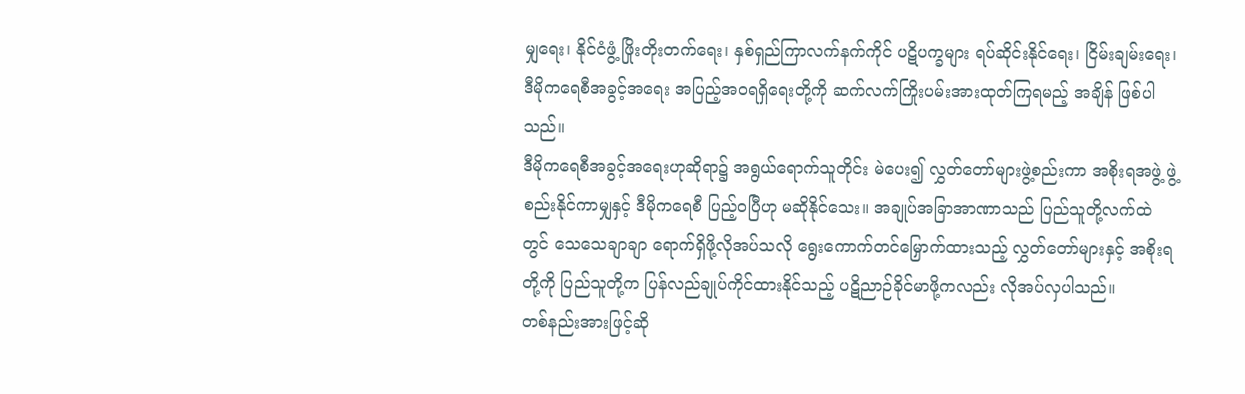မျှရေး၊ နိုင်ငံဖွံ့ ဖြိုးတိုးတက်ရေး၊ နှစ်ရှည်ကြာလက်နက်ကိုင် ပဋိပက္ခများ ရပ်ဆိုင်းနိုင်ရေး၊ ငြိမ်းချမ်းရေး၊ ဒီမိုကရေစီအခွင့်အရေး အပြည့်အဝရရှိရေးတို့ကို ဆက်လက်ကြိုးပမ်းအားထုတ်ကြရမည့် အချိန် ဖြစ်ပါသည်။
ဒီမိုကရေစီအခွင့်အရေးဟုဆိုရာ၌ အရွယ်ရောက်သူတိုင်း မဲပေး၍ လွှတ်တော်များဖွဲ့စည်းကာ အစိုးရအဖွဲ့ ဖွဲ့စည်းနိုင်ကာမျှနှင့် ဒီမိုကရေစီ ပြည့်ဝပြီဟု မဆိုနိုင်သေး။ အချုပ်အခြာအာဏာသည် ပြည်သူတို့လက်ထဲ တွင် သေသေချာချာ ရောက်ရှိဖို့လိုအပ်သလို ရွေးကောက်တင်မြှောက်ထားသည့် လွှတ်တော်များနှင့် အစိုးရတို့ကို ပြည်သူတို့က ပြန်လည်ချုပ်ကိုင်ထားနိုင်သည့် ပဋိညာဉ်ခိုင်မာဖို့ကလည်း လိုအပ်လှပါသည်။
တစ်နည်းအားဖြင့်ဆို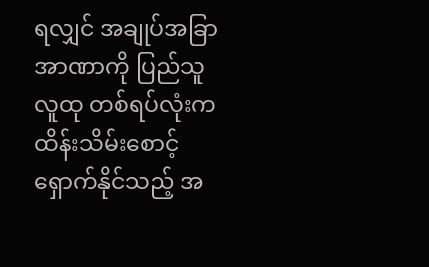ရလျှင် အချုပ်အခြာအာဏာကို ပြည်သူလူထု တစ်ရပ်လုံးက ထိန်းသိမ်းစောင့်ရှောက်နိုင်သည့် အ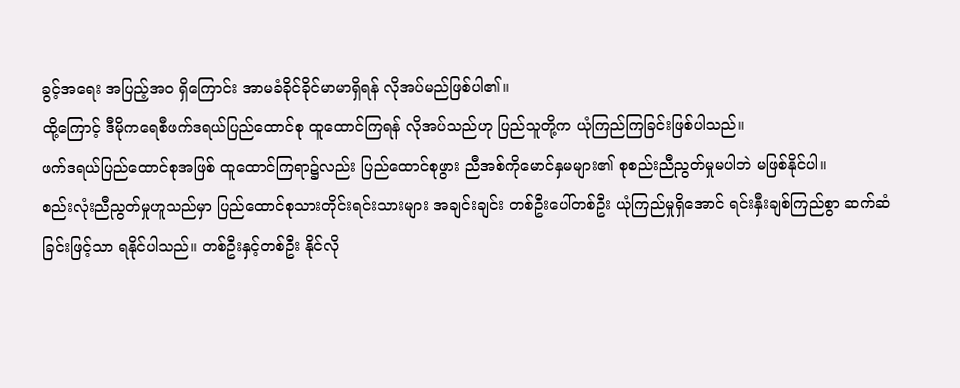ခွင့်အရေး အပြည့်အဝ ရှိကြောင်း အာမခံခိုင်ခိုင်မာမာရှိရန် လိုအပ်မည်ဖြစ်ပါ၏။
ထို့ကြောင့် ဒီမိုကရေစီဖက်ဒရယ်ပြည်ထောင်စု ထူထောင်ကြရန် လိုအပ်သည်ဟု ပြည်သူတို့က ယုံကြည်ကြခြင်းဖြစ်ပါသည်။
ဖက်ဒရယ်ပြည်ထောင်စုအဖြစ် ထူထောင်ကြရာ၌လည်း ပြည်ထောင်စုဖွား ညီအစ်ကိုမောင်နှမများ၏ စုစည်းညီညွတ်မှုမပါဘဲ မဖြစ်နိုင်ပါ။
စည်းလုံးညီညွတ်မှုဟူသည်မှာ ပြည်ထောင်စုသားတိုင်းရင်းသားများ အချင်းချင်း တစ်ဦးပေါ်တစ်ဦး ယုံကြည်မှုရှိအောင် ရင်းနှီးချစ်ကြည်စွာ ဆက်ဆံခြင်းဖြင့်သာ ရနိုင်ပါသည်။ တစ်ဦးနှင့်တစ်ဦး နိုင်လို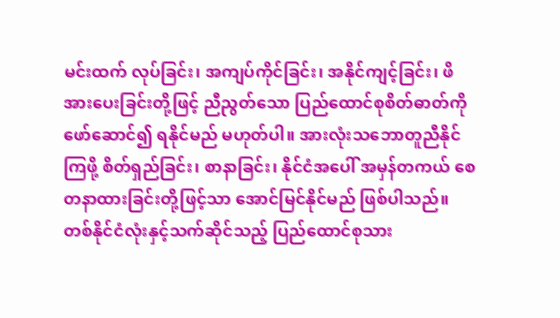မင်းထက် လုပ်ခြင်း၊ အကျပ်ကိုင်ခြင်း၊ အနိုင်ကျင့်ခြင်း၊ ဖိအားပေးခြင်းတို့ဖြင့် ညီညွတ်သော ပြည်ထောင်စုစိတ်ဓာတ်ကို ဖော်ဆောင်၍ ရနိုင်မည် မဟုတ်ပါ။ အားလုံးသဘောတူညီနိုင်ကြဖို့ စိတ်ရှည်ခြင်း၊ စာနာခြင်း၊ နိုင်ငံအပေါ် အမှန်တကယ် စေတနာထားခြင်းတို့ဖြင့်သာ အောင်မြင်နိုင်မည် ဖြစ်ပါသည်။
တစ်နိုင်ငံလုံးနှင့်သက်ဆိုင်သည့် ပြည်ထောင်စုသား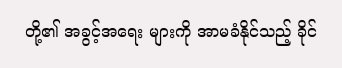တို့၏ အခွင့်အရေး များကို အာမခံနိုင်သည့် ခိုင်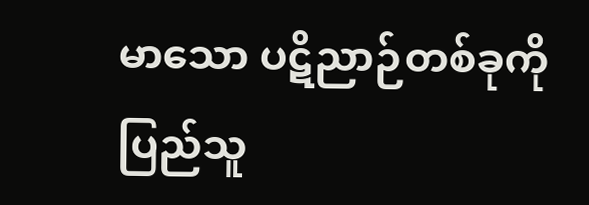မာသော ပဋိညာဉ်တစ်ခုကို ပြည်သူ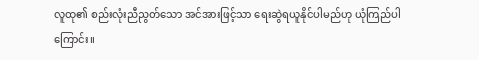လူထု၏ စည်းလုံးညီညွတ်သော အင်အားဖြင့်သာ ရေးဆွဲရယူနိုင်ပါမည်ဟု ယုံကြည်ပါကြောင်း။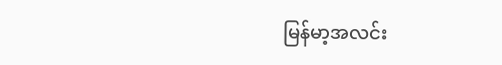မြန်မာ့အလင်း